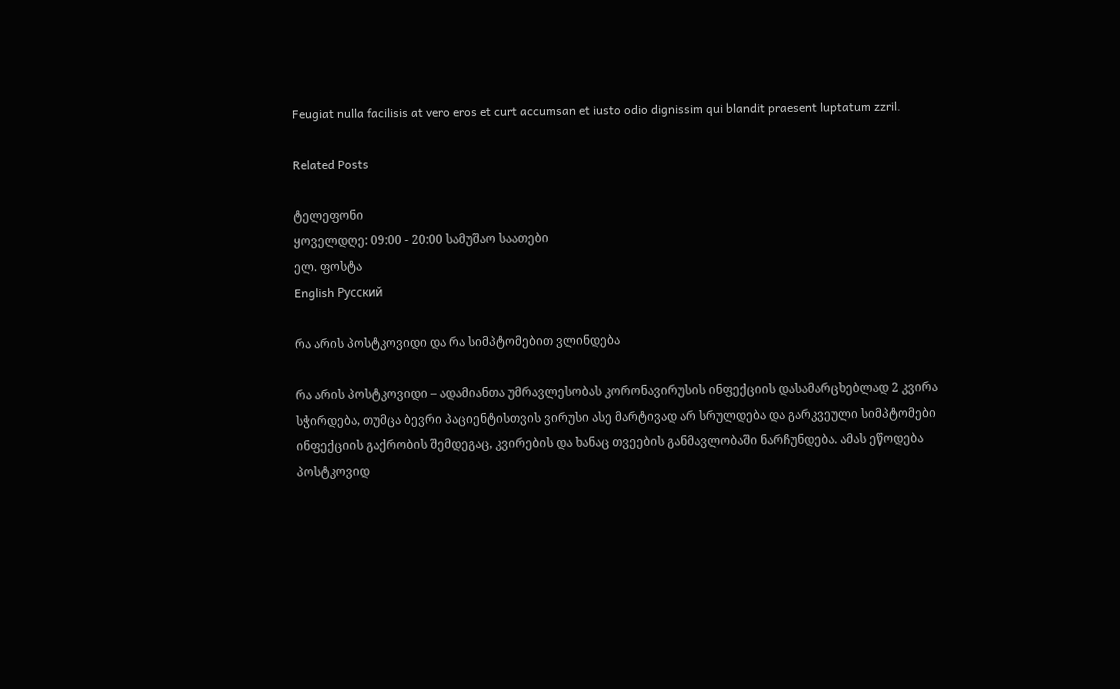Feugiat nulla facilisis at vero eros et curt accumsan et iusto odio dignissim qui blandit praesent luptatum zzril.

Related Posts

ტელეფონი
ყოველდღე: 09:00 - 20:00 სამუშაო საათები
ელ. ფოსტა
English Русский

რა არის პოსტკოვიდი და რა სიმპტომებით ვლინდება

რა არის პოსტკოვიდი – ადამიანთა უმრავლესობას კორონავირუსის ინფექციის დასამარცხებლად 2 კვირა სჭირდება, თუმცა ბევრი პაციენტისთვის ვირუსი ასე მარტივად არ სრულდება და გარკვეული სიმპტომები ინფექციის გაქრობის შემდეგაც, კვირების და ხანაც თვეების განმავლობაში ნარჩუნდება. ამას ეწოდება პოსტკოვიდ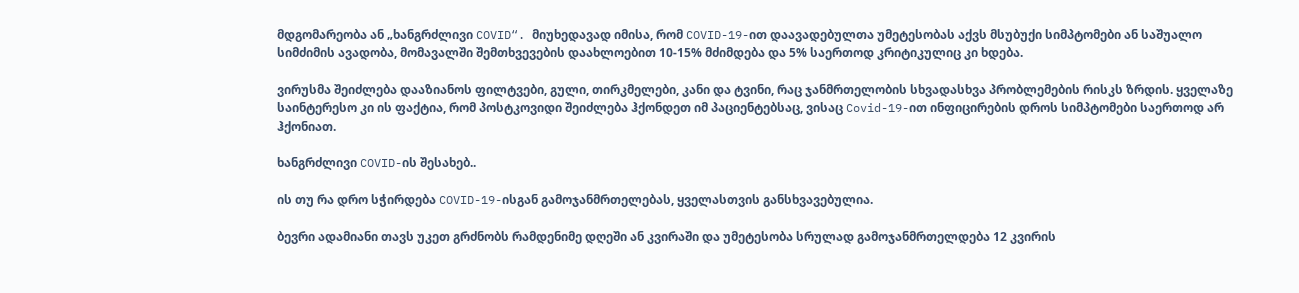მდგომარეობა ან „ხანგრძლივი COVID“. მიუხედავად იმისა, რომ COVID-19-ით დაავადებულთა უმეტესობას აქვს მსუბუქი სიმპტომები ან საშუალო სიმძიმის ავადობა, მომავალში შემთხვევების დაახლოებით 10-15% მძიმდება და 5% საერთოდ კრიტიკულიც კი ხდება.

ვირუსმა შეიძლება დააზიანოს ფილტვები, გული, თირკმელები, კანი და ტვინი, რაც ჯანმრთელობის სხვადასხვა პრობლემების რისკს ზრდის. ყველაზე საინტერესო კი ის ფაქტია, რომ პოსტკოვიდი შეიძლება ჰქონდეთ იმ პაციენტებსაც, ვისაც Covid-19-ით ინფიცირების დროს სიმპტომები საერთოდ არ ჰქონიათ.

ხანგრძლივი COVID-ის შესახებ..

ის თუ რა დრო სჭირდება COVID-19-ისგან გამოჯანმრთელებას, ყველასთვის განსხვავებულია.

ბევრი ადამიანი თავს უკეთ გრძნობს რამდენიმე დღეში ან კვირაში და უმეტესობა სრულად გამოჯანმრთელდება 12 კვირის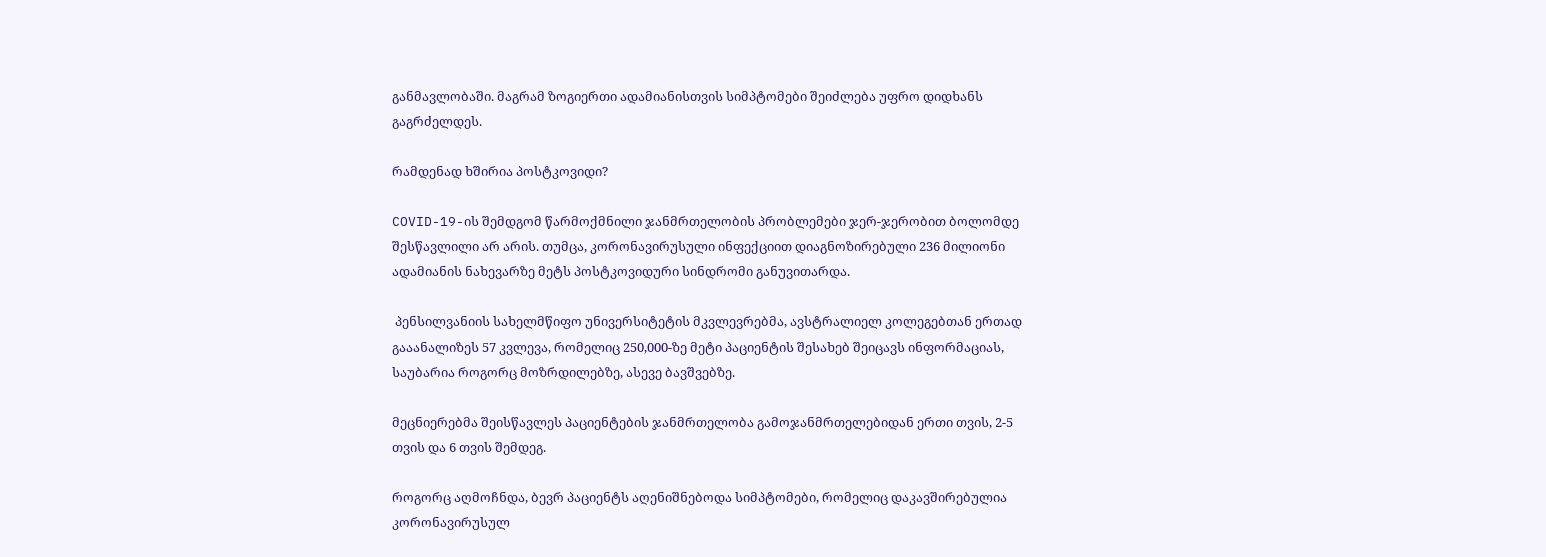განმავლობაში. მაგრამ ზოგიერთი ადამიანისთვის სიმპტომები შეიძლება უფრო დიდხანს გაგრძელდეს.

რამდენად ხშირია პოსტკოვიდი?

COVID-19-ის შემდგომ წარმოქმნილი ჯანმრთელობის პრობლემები ჯერ-ჯერობით ბოლომდე შესწავლილი არ არის. თუმცა, კორონავირუსული ინფექციით დიაგნოზირებული 236 მილიონი ადამიანის ნახევარზე მეტს პოსტკოვიდური სინდრომი განუვითარდა.

 პენსილვანიის სახელმწიფო უნივერსიტეტის მკვლევრებმა, ავსტრალიელ კოლეგებთან ერთად გააანალიზეს 57 კვლევა, რომელიც 250,000-ზე მეტი პაციენტის შესახებ შეიცავს ინფორმაციას, საუბარია როგორც მოზრდილებზე, ასევე ბავშვებზე.

მეცნიერებმა შეისწავლეს პაციენტების ჯანმრთელობა გამოჯანმრთელებიდან ერთი თვის, 2-5 თვის და 6 თვის შემდეგ.

როგორც აღმოჩნდა, ბევრ პაციენტს აღენიშნებოდა სიმპტომები, რომელიც დაკავშირებულია კორონავირუსულ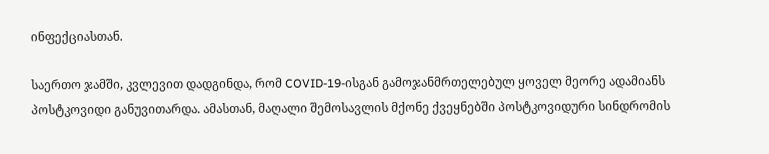ინფექციასთან.

საერთო ჯამში, კვლევით დადგინდა, რომ COVID-19-ისგან გამოჯანმრთელებულ ყოველ მეორე ადამიანს  პოსტკოვიდი განუვითარდა. ამასთან, მაღალი შემოსავლის მქონე ქვეყნებში პოსტკოვიდური სინდრომის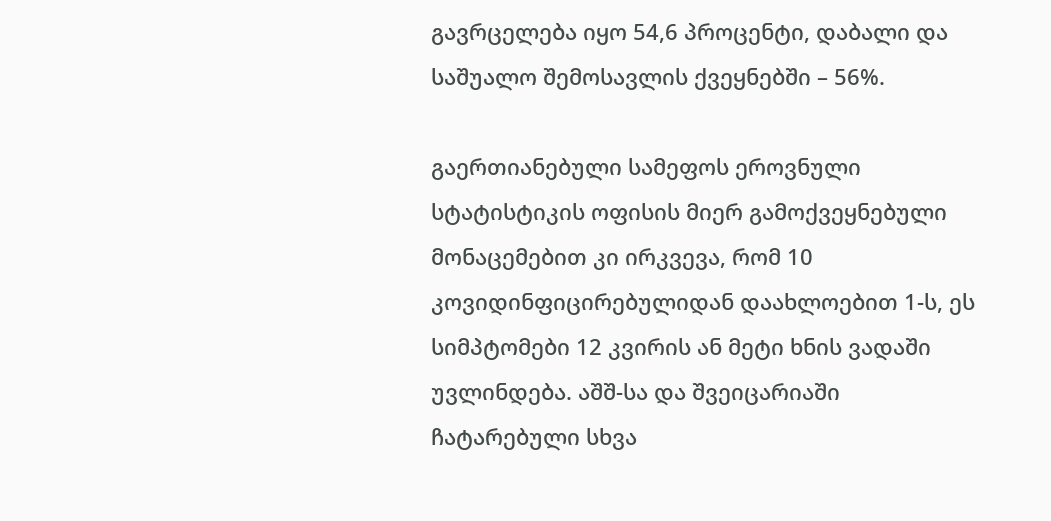გავრცელება იყო 54,6 პროცენტი, დაბალი და საშუალო შემოსავლის ქვეყნებში – 56%.

გაერთიანებული სამეფოს ეროვნული სტატისტიკის ოფისის მიერ გამოქვეყნებული მონაცემებით კი ირკვევა, რომ 10 კოვიდინფიცირებულიდან დაახლოებით 1-ს, ეს სიმპტომები 12 კვირის ან მეტი ხნის ვადაში უვლინდება. აშშ-სა და შვეიცარიაში ჩატარებული სხვა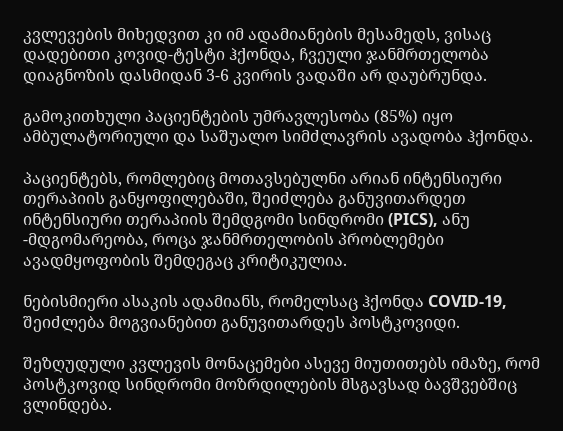კვლევების მიხედვით კი იმ ადამიანების მესამედს, ვისაც დადებითი კოვიდ-ტესტი ჰქონდა, ჩვეული ჯანმრთელობა დიაგნოზის დასმიდან 3-6 კვირის ვადაში არ დაუბრუნდა.

გამოკითხული პაციენტების უმრავლესობა (85%) იყო ამბულატორიული და საშუალო სიმძლავრის ავადობა ჰქონდა.

პაციენტებს, რომლებიც მოთავსებულნი არიან ინტენსიური თერაპიის განყოფილებაში, შეიძლება განუვითარდეთ ინტენსიური თერაპიის შემდგომი სინდრომი (PICS), ანუ -მდგომარეობა, როცა ჯანმრთელობის პრობლემები ავადმყოფობის შემდეგაც კრიტიკულია.

ნებისმიერი ასაკის ადამიანს, რომელსაც ჰქონდა COVID-19, შეიძლება მოგვიანებით განუვითარდეს პოსტკოვიდი.

შეზღუდული კვლევის მონაცემები ასევე მიუთითებს იმაზე, რომ პოსტკოვიდ სინდრომი მოზრდილების მსგავსად ბავშვებშიც ვლინდება.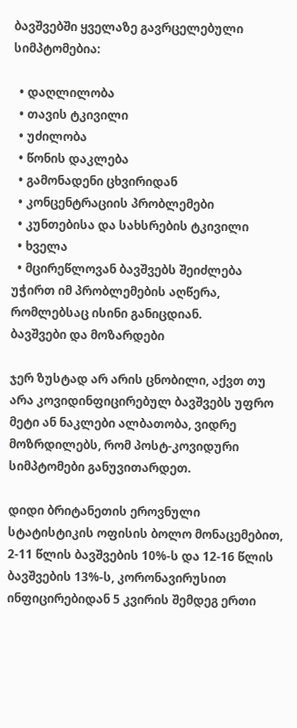ბავშვებში ყველაზე გავრცელებული სიმპტომებია:

  • დაღლილობა
  • თავის ტკივილი
  • უძილობა
  • წონის დაკლება
  • გამონადენი ცხვირიდან
  • კონცენტრაციის პრობლემები
  • კუნთებისა და სახსრების ტკივილი
  • ხველა
  • მცირეწლოვან ბავშვებს შეიძლება უჭირთ იმ პრობლემების აღწერა, რომლებსაც ისინი განიცდიან.
ბავშვები და მოზარდები

ჯერ ზუსტად არ არის ცნობილი, აქვთ თუ არა კოვიდინფიცირებულ ბავშვებს უფრო მეტი ან ნაკლები ალბათობა, ვიდრე მოზრდილებს, რომ პოსტ-კოვიდური სიმპტომები განუვითარდეთ.

დიდი ბრიტანეთის ეროვნული სტატისტიკის ოფისის ბოლო მონაცემებით, 2-11 წლის ბავშვების 10%-ს და 12-16 წლის ბავშვების 13%-ს, კორონავირუსით ინფიცირებიდან 5 კვირის შემდეგ ერთი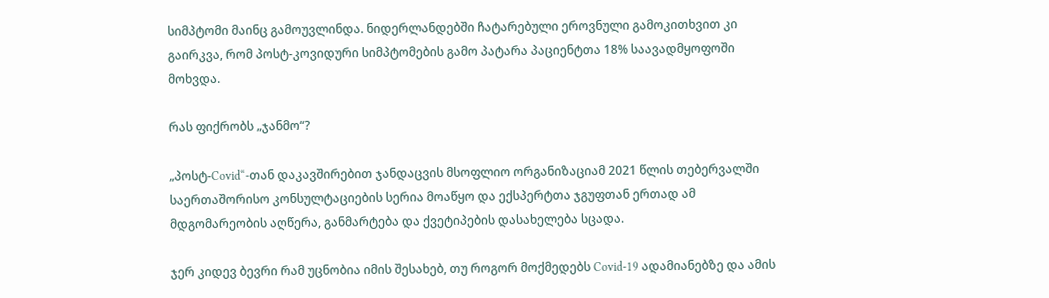სიმპტომი მაინც გამოუვლინდა. ნიდერლანდებში ჩატარებული ეროვნული გამოკითხვით კი გაირკვა, რომ პოსტ-კოვიდური სიმპტომების გამო პატარა პაციენტთა 18% საავადმყოფოში მოხვდა.

რას ფიქრობს „ჯანმო“?

„პოსტ-Covid“-თან დაკავშირებით ჯანდაცვის მსოფლიო ორგანიზაციამ 2021 წლის თებერვალში საერთაშორისო კონსულტაციების სერია მოაწყო და ექსპერტთა ჯგუფთან ერთად ამ მდგომარეობის აღწერა, განმარტება და ქვეტიპების დასახელება სცადა.

ჯერ კიდევ ბევრი რამ უცნობია იმის შესახებ, თუ როგორ მოქმედებს Covid-19 ადამიანებზე და ამის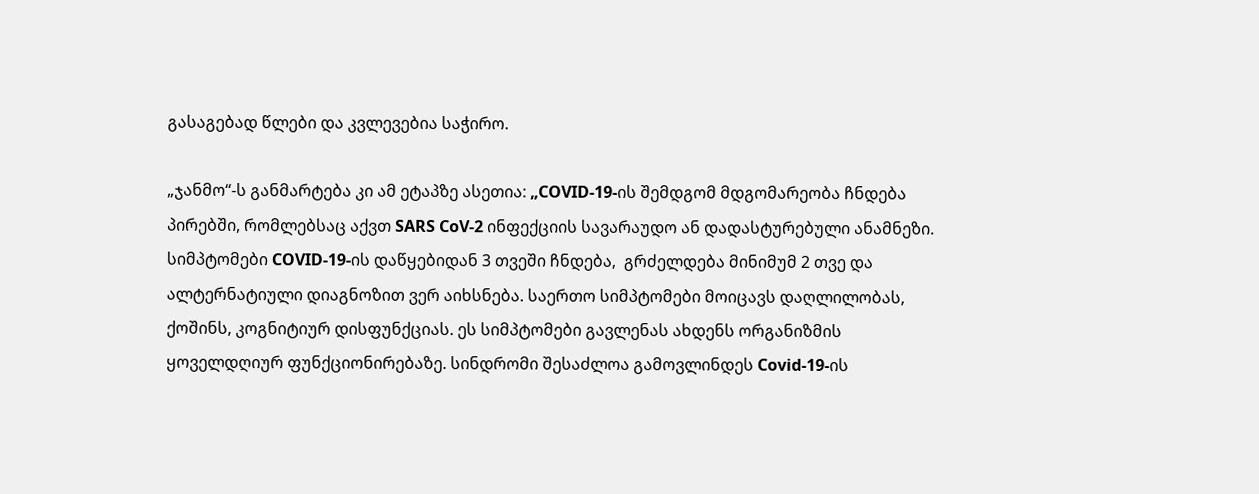გასაგებად წლები და კვლევებია საჭირო.

„ჯანმო“-ს განმარტება კი ამ ეტაპზე ასეთია: „COVID-19-ის შემდგომ მდგომარეობა ჩნდება პირებში, რომლებსაც აქვთ SARS CoV-2 ინფექციის სავარაუდო ან დადასტურებული ანამნეზი. სიმპტომები COVID-19-ის დაწყებიდან 3 თვეში ჩნდება,  გრძელდება მინიმუმ 2 თვე და ალტერნატიული დიაგნოზით ვერ აიხსნება. საერთო სიმპტომები მოიცავს დაღლილობას, ქოშინს, კოგნიტიურ დისფუნქციას. ეს სიმპტომები გავლენას ახდენს ორგანიზმის ყოველდღიურ ფუნქციონირებაზე. სინდრომი შესაძლოა გამოვლინდეს Covid-19-ის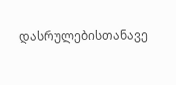დასრულებისთანავე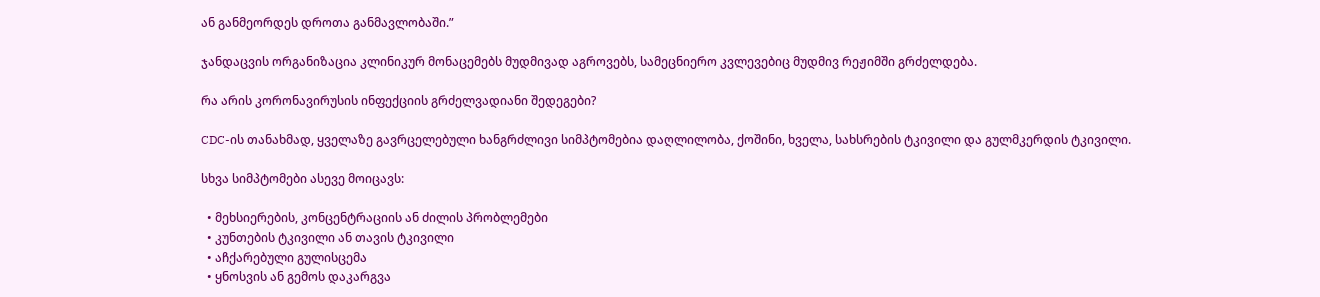ან განმეორდეს დროთა განმავლობაში.”

ჯანდაცვის ორგანიზაცია კლინიკურ მონაცემებს მუდმივად აგროვებს, სამეცნიერო კვლევებიც მუდმივ რეჟიმში გრძელდება.

რა არის კორონავირუსის ინფექციის გრძელვადიანი შედეგები?

CDC-ის თანახმად, ყველაზე გავრცელებული ხანგრძლივი სიმპტომებია დაღლილობა, ქოშინი, ხველა, სახსრების ტკივილი და გულმკერდის ტკივილი.

სხვა სიმპტომები ასევე მოიცავს:

  • მეხსიერების, კონცენტრაციის ან ძილის პრობლემები
  • კუნთების ტკივილი ან თავის ტკივილი
  • აჩქარებული გულისცემა
  • ყნოსვის ან გემოს დაკარგვა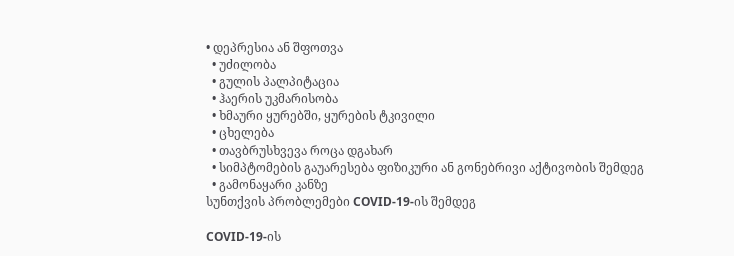• დეპრესია ან შფოთვა
  • უძილობა
  • გულის პალპიტაცია
  • ჰაერის უკმარისობა
  • ხმაური ყურებში, ყურების ტკივილი
  • ცხელება
  • თავბრუსხვევა როცა დგახარ
  • სიმპტომების გაუარესება ფიზიკური ან გონებრივი აქტივობის შემდეგ
  • გამონაყარი კანზე
სუნთქვის პრობლემები COVID-19-ის შემდეგ

COVID-19-ის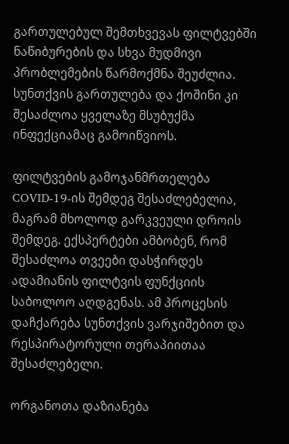გართულებულ შემთხვევას ფილტვებში ნაწიბურების და სხვა მუდმივი პრობლემების წარმოქმნა შეუძლია. სუნთქვის გართულება და ქოშინი კი შესაძლოა ყველაზე მსუბუქმა ინფექციამაც გამოიწვიოს.

ფილტვების გამოჯანმრთელება COVID-19-ის შემდეგ შესაძლებელია, მაგრამ მხოლოდ გარკვეული დროის შემდეგ. ექსპერტები ამბობენ, რომ შესაძლოა თვეები დასჭირდეს ადამიანის ფილტვის ფუნქციის საბოლოო აღდგენას. ამ პროცესის დაჩქარება სუნთქვის ვარჯიშებით და რესპირატორული თერაპიითაა შესაძლებელი.

ორგანოთა დაზიანება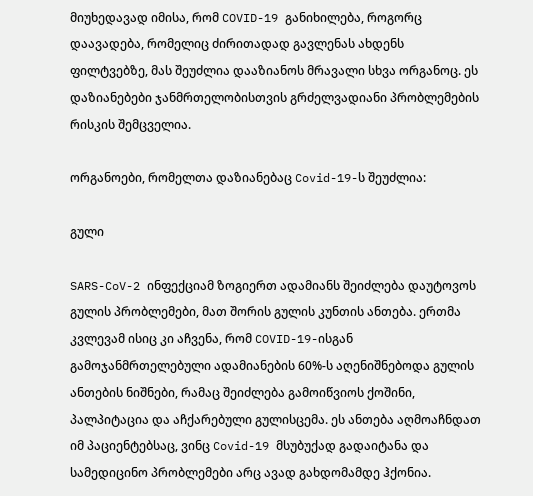მიუხედავად იმისა, რომ COVID-19 განიხილება, როგორც დაავადება, რომელიც ძირითადად გავლენას ახდენს ფილტვებზე, მას შეუძლია დააზიანოს მრავალი სხვა ორგანოც. ეს დაზიანებები ჯანმრთელობისთვის გრძელვადიანი პრობლემების რისკის შემცველია.

ორგანოები, რომელთა დაზიანებაც Covid-19-ს შეუძლია:

გული

SARS-CoV-2 ინფექციამ ზოგიერთ ადამიანს შეიძლება დაუტოვოს გულის პრობლემები, მათ შორის გულის კუნთის ანთება. ერთმა კვლევამ ისიც კი აჩვენა, რომ COVID-19-ისგან გამოჯანმრთელებული ადამიანების 60%-ს აღენიშნებოდა გულის ანთების ნიშნები, რამაც შეიძლება გამოიწვიოს ქოშინი, პალპიტაცია და აჩქარებული გულისცემა. ეს ანთება აღმოაჩნდათ იმ პაციენტებსაც, ვინც Covid-19 მსუბუქად გადაიტანა და სამედიცინო პრობლემები არც ავად გახდომამდე ჰქონია.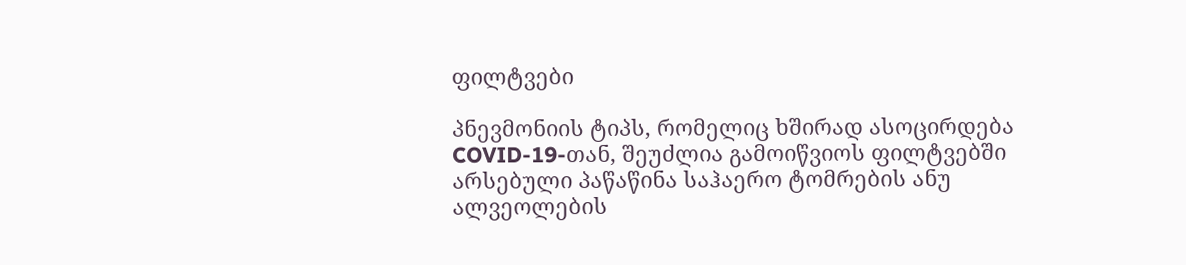ფილტვები

პნევმონიის ტიპს, რომელიც ხშირად ასოცირდება COVID-19-თან, შეუძლია გამოიწვიოს ფილტვებში არსებული პაწაწინა საჰაერო ტომრების ანუ ალვეოლების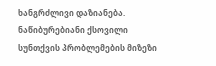ხანგრძლივი დაზიანება. ნაწიბურებიანი ქსოვილი სუნთქვის პრობლემების მიზეზი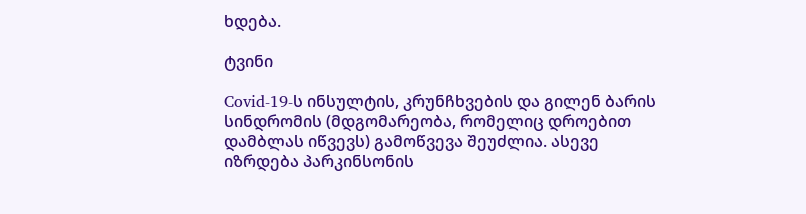ხდება.

ტვინი

Covid-19-ს ინსულტის, კრუნჩხვების და გილენ ბარის სინდრომის (მდგომარეობა, რომელიც დროებით დამბლას იწვევს) გამოწვევა შეუძლია. ასევე იზრდება პარკინსონის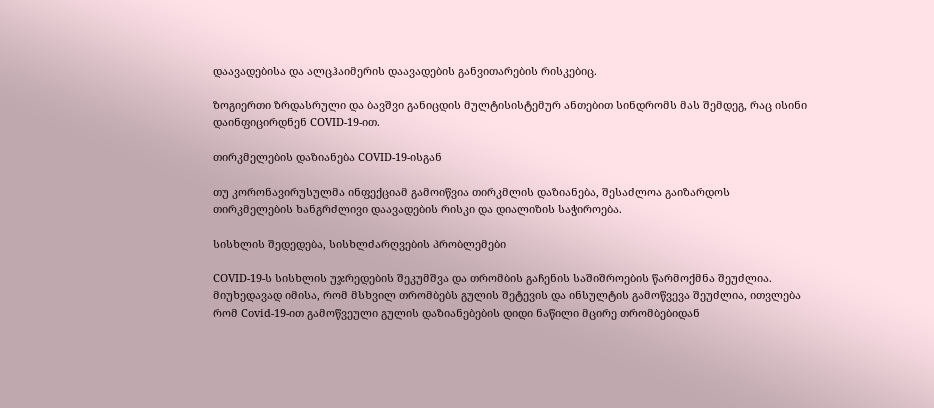დაავადებისა და ალცჰაიმერის დაავადების განვითარების რისკებიც.

ზოგიერთი ზრდასრული და ბავშვი განიცდის მულტისისტემურ ანთებით სინდრომს მას შემდეგ, რაც ისინი დაინფიცირდნენ COVID-19-ით.

თირკმელების დაზიანება COVID-19-ისგან

თუ კორონავირუსულმა ინფექციამ გამოიწვია თირკმლის დაზიანება, შესაძლოა გაიზარდოს თირკმელების ხანგრძლივი დაავადების რისკი და დიალიზის საჭიროება.

სისხლის შედედება, სისხლძარღვების პრობლემები

COVID-19-ს სისხლის უჯრედების შეკუმშვა და თრომბის გაჩენის საშიშროების წარმოქმნა შეუძლია. მიუხედავად იმისა, რომ მსხვილ თრომბებს გულის შეტევის და ინსულტის გამოწვევა შეუძლია, ითვლება რომ Covid-19-ით გამოწვეული გულის დაზიანებების დიდი ნაწილი მცირე თრომბებიდან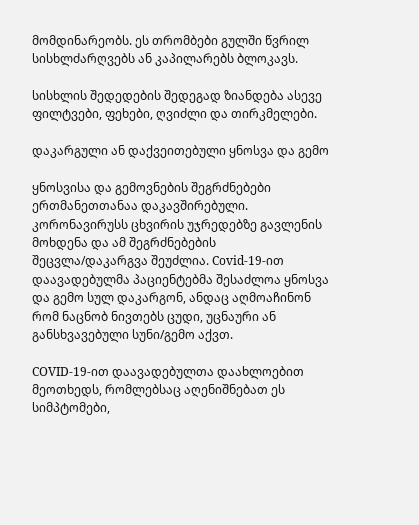მომდინარეობს. ეს თრომბები გულში წვრილ სისხლძარღვებს ან კაპილარებს ბლოკავს.

სისხლის შედედების შედეგად ზიანდება ასევე ფილტვები, ფეხები, ღვიძლი და თირკმელები.

დაკარგული ან დაქვეითებული ყნოსვა და გემო

ყნოსვისა და გემოვნების შეგრძნებები ერთმანეთთანაა დაკავშირებული. კორონავირუსს ცხვირის უჯრედებზე გავლენის მოხდენა და ამ შეგრძნებების შეცვლა/დაკარგვა შეუძლია. Covid-19-ით დაავადებულმა პაციენტებმა შესაძლოა ყნოსვა და გემო სულ დაკარგონ, ანდაც აღმოაჩინონ რომ ნაცნობ ნივთებს ცუდი, უცნაური ან განსხვავებული სუნი/გემო აქვთ.

COVID-19-ით დაავადებულთა დაახლოებით მეოთხედს, რომლებსაც აღენიშნებათ ეს სიმპტომები,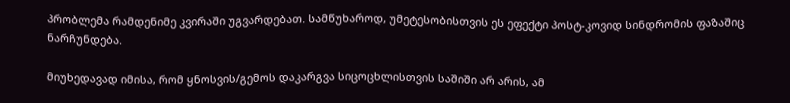პრობლემა რამდენიმე კვირაში უგვარდებათ. სამწუხაროდ, უმეტესობისთვის ეს ეფექტი პოსტ-კოვიდ სინდრომის ფაზაშიც ნარჩუნდება.

მიუხედავად იმისა, რომ ყნოსვის/გემოს დაკარგვა სიცოცხლისთვის საშიში არ არის, ამ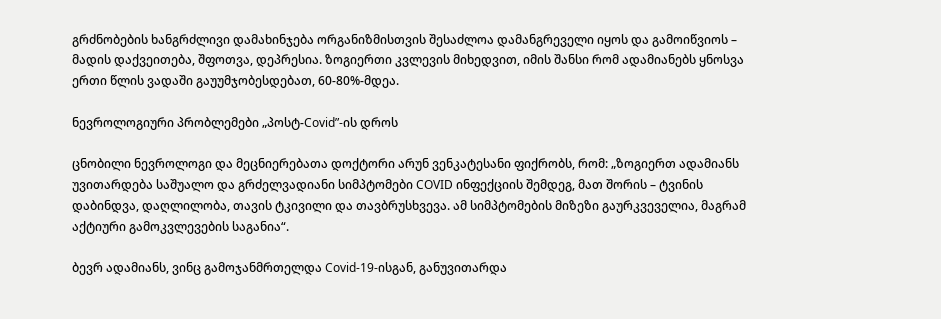გრძნობების ხანგრძლივი დამახინჯება ორგანიზმისთვის შესაძლოა დამანგრეველი იყოს და გამოიწვიოს – მადის დაქვეითება, შფოთვა, დეპრესია. ზოგიერთი კვლევის მიხედვით, იმის შანსი რომ ადამიანებს ყნოსვა ერთი წლის ვადაში გაუუმჯობესდებათ, 60-80%-მდეა.

ნევროლოგიური პრობლემები „პოსტ-Covid”-ის დროს

ცნობილი ნევროლოგი და მეცნიერებათა დოქტორი არუნ ვენკატესანი ფიქრობს, რომ: „ზოგიერთ ადამიანს უვითარდება საშუალო და გრძელვადიანი სიმპტომები COVID ინფექციის შემდეგ, მათ შორის – ტვინის დაბინდვა, დაღლილობა, თავის ტკივილი და თავბრუსხვევა. ამ სიმპტომების მიზეზი გაურკვეველია, მაგრამ აქტიური გამოკვლევების საგანია“.

ბევრ ადამიანს, ვინც გამოჯანმრთელდა Covid-19-ისგან, განუვითარდა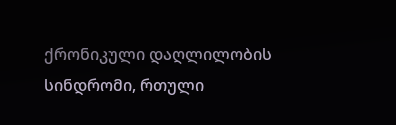ქრონიკული დაღლილობის სინდრომი, რთული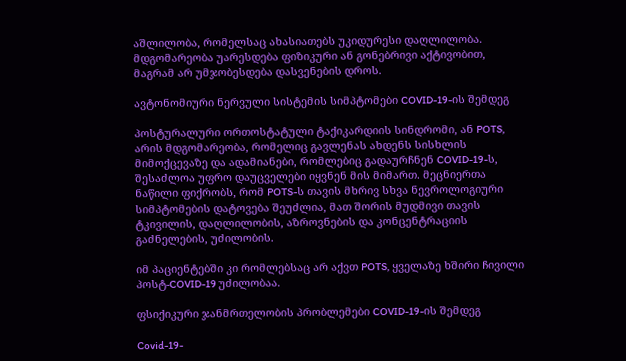აშლილობა, რომელსაც ახასიათებს უკიდურესი დაღლილობა. მდგომარეობა უარესდება ფიზიკური ან გონებრივი აქტივობით, მაგრამ არ უმჯობესდება დასვენების დროს.

ავტონომიური ნერვული სისტემის სიმპტომები COVID-19-ის შემდეგ

პოსტურალური ორთოსტატული ტაქიკარდიის სინდრომი, ან POTS, არის მდგომარეობა, რომელიც გავლენას ახდენს სისხლის მიმოქცევაზე და ადამიანები, რომლებიც გადაურჩნენ COVID-19-ს, შესაძლოა უფრო დაუცველები იყვნენ მის მიმართ. მეცნიერთა ნაწილი ფიქრობს, რომ POTS-ს თავის მხრივ სხვა ნევროლოგიური სიმპტომების დატოვება შეუძლია, მათ შორის მუდმივი თავის ტკივილის, დაღლილობის, აზროვნების და კონცენტრაციის გაძნელების, უძილობის.

იმ პაციენტებში კი რომლებსაც არ აქვთ POTS, ყველაზე ხშირი ჩივილი პოსტ-COVID-19 უძილობაა.

ფსიქიკური ჯანმრთელობის პრობლემები COVID-19-ის შემდეგ

Covid-19-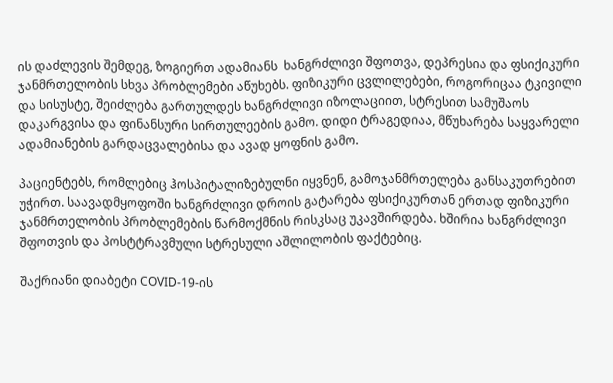ის დაძლევის შემდეგ, ზოგიერთ ადამიანს  ხანგრძლივი შფოთვა, დეპრესია და ფსიქიკური ჯანმრთელობის სხვა პრობლემები აწუხებს. ფიზიკური ცვლილებები, როგორიცაა ტკივილი და სისუსტე, შეიძლება გართულდეს ხანგრძლივი იზოლაციით, სტრესით სამუშაოს დაკარგვისა და ფინანსური სირთულეების გამო. დიდი ტრაგედიაა, მწუხარება საყვარელი ადამიანების გარდაცვალებისა და ავად ყოფნის გამო.

პაციენტებს, რომლებიც ჰოსპიტალიზებულნი იყვნენ, გამოჯანმრთელება განსაკუთრებით უჭირთ. საავადმყოფოში ხანგრძლივი დროის გატარება ფსიქიკურთან ერთად ფიზიკური ჯანმრთელობის პრობლემების წარმოქმნის რისკსაც უკავშირდება. ხშირია ხანგრძლივი შფოთვის და პოსტტრავმული სტრესული აშლილობის ფაქტებიც.

შაქრიანი დიაბეტი COVID-19-ის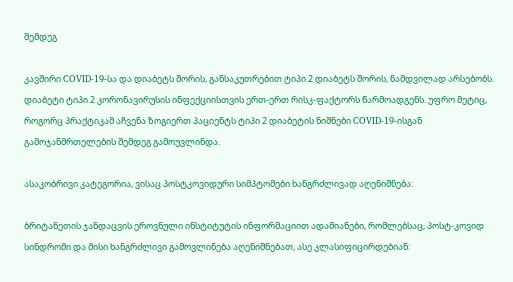შემდეგ

კავშირი COVID-19-სა და დიაბეტს შორის, განსაკუთრებით ტიპი 2 დიაბეტს შორის, ნამდვილად არსებობს. დიაბეტი ტიპი 2 კორონავირუსის ინფექციისთვის ერთ-ერთ რისკ-ფაქტორს წარმოადგენს. უფრო მეტიც, როგორც პრაქტიკამ აჩვენა ზოგიერთ პაციენტს ტიპი 2 დიაბეტის ნიშნები COVID-19-ისგან გამოჯანმრთელების შემდეგ გამოუვლინდა.

ასაკობრივი კატეგორია, ვისაც პოსტკოვიდური სიმპტომები ხანგრძლივად აღენიშნება:

ბრიტანეთის ჯანდაცვის ეროვნული ინსტიტუტის ინფორმაციით ადამიანები, რომლებსაც, პოსტ-კოვიდ სინდრომი და მისი ხანგრძლივი გამოვლინება აღენიშნებათ, ასე კლასიფიცირდებიან: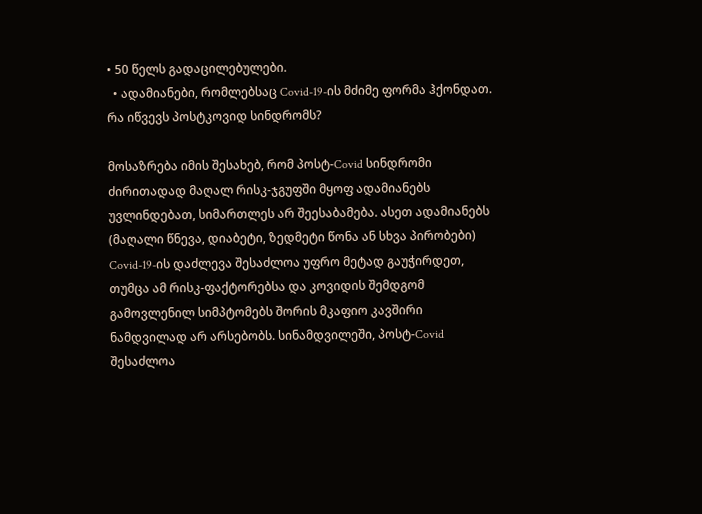• 50 წელს გადაცილებულები.
  • ადამიანები, რომლებსაც Covid-19-ის მძიმე ფორმა ჰქონდათ.
რა იწვევს პოსტკოვიდ სინდრომს?

მოსაზრება იმის შესახებ, რომ პოსტ-Covid სინდრომი ძირითადად მაღალ რისკ-ჯგუფში მყოფ ადამიანებს უვლინდებათ, სიმართლეს არ შეესაბამება. ასეთ ადამიანებს (მაღალი წნევა, დიაბეტი, ზედმეტი წონა ან სხვა პირობები) Covid-19-ის დაძლევა შესაძლოა უფრო მეტად გაუჭირდეთ, თუმცა ამ რისკ-ფაქტორებსა და კოვიდის შემდგომ გამოვლენილ სიმპტომებს შორის მკაფიო კავშირი ნამდვილად არ არსებობს. სინამდვილეში, პოსტ-Covid შესაძლოა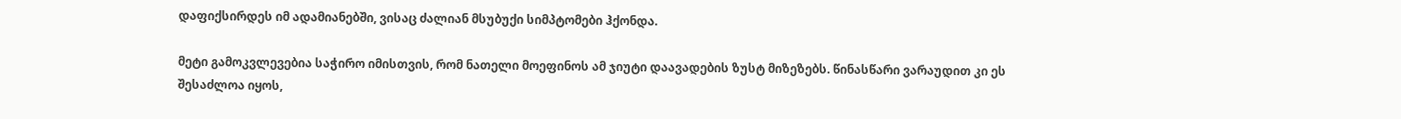დაფიქსირდეს იმ ადამიანებში, ვისაც ძალიან მსუბუქი სიმპტომები ჰქონდა.

მეტი გამოკვლევებია საჭირო იმისთვის, რომ ნათელი მოეფინოს ამ ჯიუტი დაავადების ზუსტ მიზეზებს. წინასწარი ვარაუდით კი ეს შესაძლოა იყოს,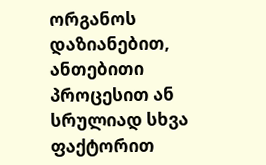ორგანოს დაზიანებით, ანთებითი პროცესით ან სრულიად სხვა ფაქტორით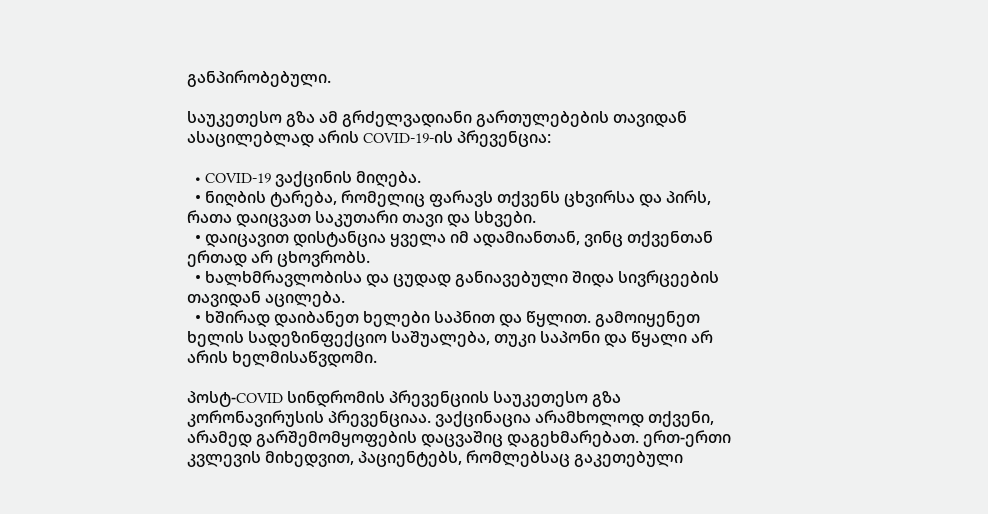განპირობებული.

საუკეთესო გზა ამ გრძელვადიანი გართულებების თავიდან ასაცილებლად არის COVID-19-ის პრევენცია:

  • COVID-19 ვაქცინის მიღება.
  • ნიღბის ტარება, რომელიც ფარავს თქვენს ცხვირსა და პირს, რათა დაიცვათ საკუთარი თავი და სხვები.
  • დაიცავით დისტანცია ყველა იმ ადამიანთან, ვინც თქვენთან ერთად არ ცხოვრობს.
  • ხალხმრავლობისა და ცუდად განიავებული შიდა სივრცეების თავიდან აცილება.
  • ხშირად დაიბანეთ ხელები საპნით და წყლით. გამოიყენეთ ხელის სადეზინფექციო საშუალება, თუკი საპონი და წყალი არ არის ხელმისაწვდომი.

პოსტ-COVID სინდრომის პრევენციის საუკეთესო გზა კორონავირუსის პრევენციაა. ვაქცინაცია არამხოლოდ თქვენი, არამედ გარშემომყოფების დაცვაშიც დაგეხმარებათ. ერთ-ერთი კვლევის მიხედვით, პაციენტებს, რომლებსაც გაკეთებული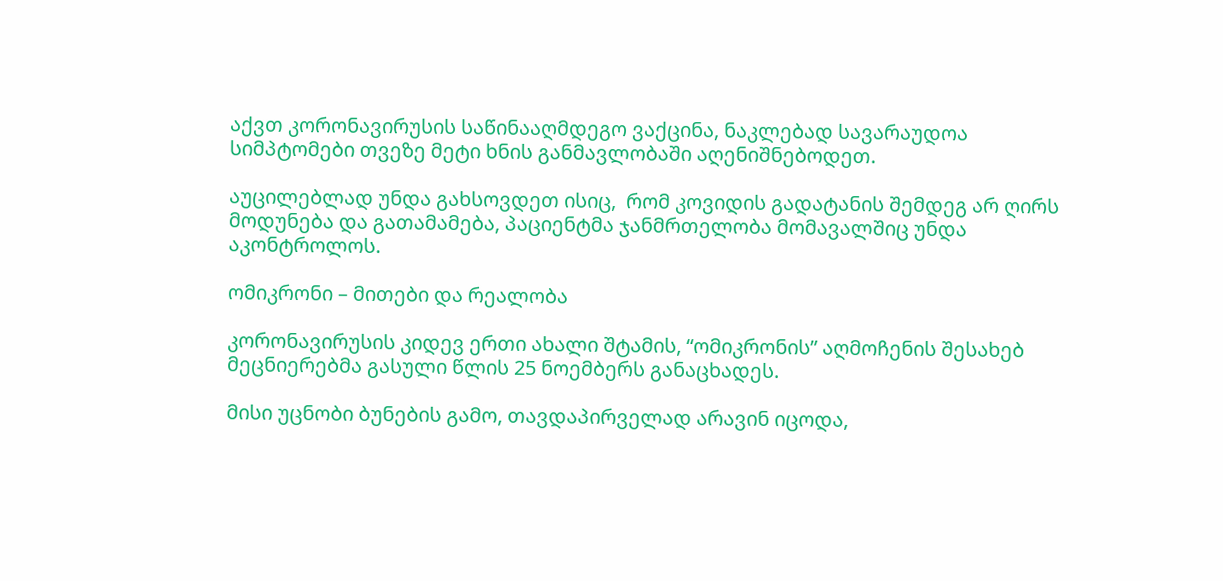აქვთ კორონავირუსის საწინააღმდეგო ვაქცინა, ნაკლებად სავარაუდოა სიმპტომები თვეზე მეტი ხნის განმავლობაში აღენიშნებოდეთ.

აუცილებლად უნდა გახსოვდეთ ისიც,  რომ კოვიდის გადატანის შემდეგ არ ღირს მოდუნება და გათამამება, პაციენტმა ჯანმრთელობა მომავალშიც უნდა აკონტროლოს.

ომიკრონი – მითები და რეალობა

კორონავირუსის კიდევ ერთი ახალი შტამის, “ომიკრონის” აღმოჩენის შესახებ მეცნიერებმა გასული წლის 25 ნოემბერს განაცხადეს.

მისი უცნობი ბუნების გამო, თავდაპირველად არავინ იცოდა,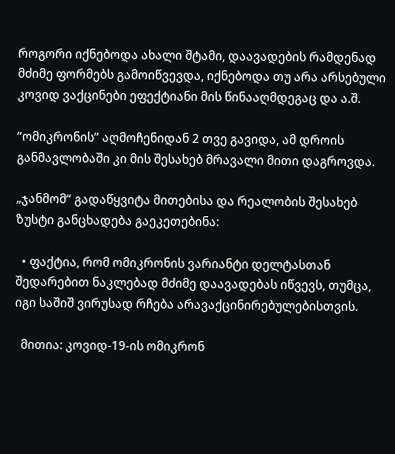როგორი იქნებოდა ახალი შტამი, დაავადების რამდენად მძიმე ფორმებს გამოიწვევდა, იქნებოდა თუ არა არსებული კოვიდ ვაქცინები ეფექტიანი მის წინააღმდეგაც და ა.შ.

“ომიკრონის” აღმოჩენიდან 2 თვე გავიდა, ამ დროის განმავლობაში კი მის შესახებ მრავალი მითი დაგროვდა.

„ჯანმომ“ გადაწყვიტა მითებისა და რეალობის შესახებ ზუსტი განცხადება გაეკეთებინა:

  • ფაქტია, რომ ომიკრონის ვარიანტი დელტასთან შედარებით ნაკლებად მძიმე დაავადებას იწვევს, თუმცა, იგი საშიშ ვირუსად რჩება არავაქცინირებულებისთვის.

  მითია: კოვიდ-19-ის ომიკრონ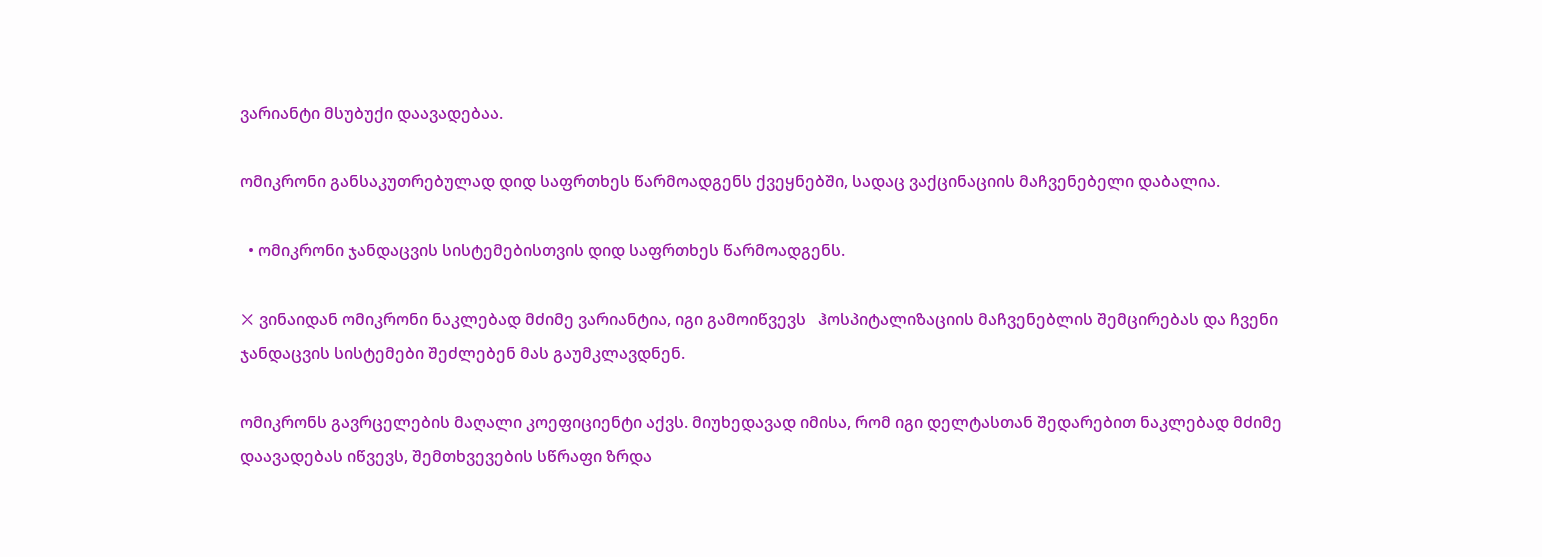ვარიანტი მსუბუქი დაავადებაა.

ომიკრონი განსაკუთრებულად დიდ საფრთხეს წარმოადგენს ქვეყნებში, სადაც ვაქცინაციის მაჩვენებელი დაბალია.

  • ომიკრონი ჯანდაცვის სისტემებისთვის დიდ საფრთხეს წარმოადგენს.

❌ ვინაიდან ომიკრონი ნაკლებად მძიმე ვარიანტია, იგი გამოიწვევს   ჰოსპიტალიზაციის მაჩვენებლის შემცირებას და ჩვენი ჯანდაცვის სისტემები შეძლებენ მას გაუმკლავდნენ.

ომიკრონს გავრცელების მაღალი კოეფიციენტი აქვს. მიუხედავად იმისა, რომ იგი დელტასთან შედარებით ნაკლებად მძიმე დაავადებას იწვევს, შემთხვევების სწრაფი ზრდა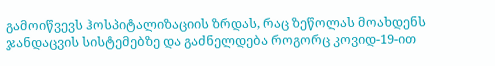გამოიწვევს ჰოსპიტალიზაციის ზრდას, რაც ზეწოლას მოახდენს ჯანდაცვის სისტემებზე და გაძნელდება როგორც კოვიდ-19-ით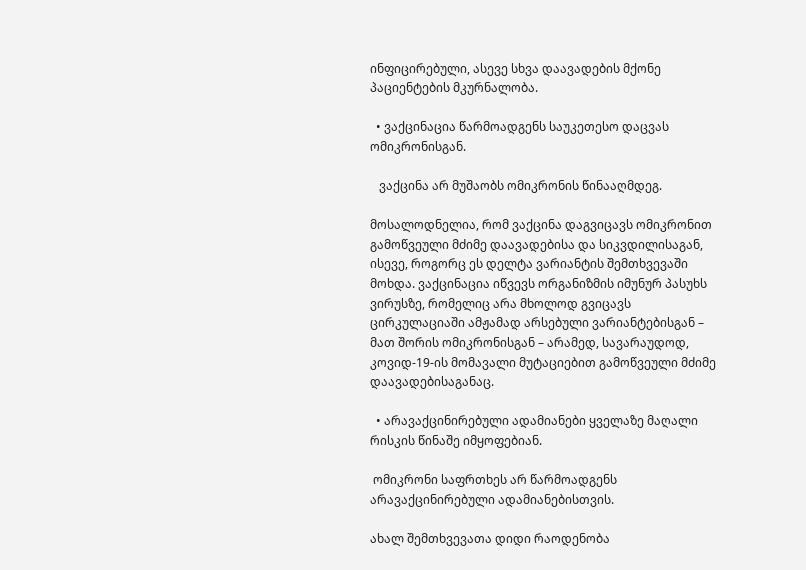ინფიცირებული, ასევე სხვა დაავადების მქონე პაციენტების მკურნალობა.

  • ვაქცინაცია წარმოადგენს საუკეთესო დაცვას ომიკრონისგან.

   ვაქცინა არ მუშაობს ომიკრონის წინააღმდეგ.

მოსალოდნელია, რომ ვაქცინა დაგვიცავს ომიკრონით გამოწვეული მძიმე დაავადებისა და სიკვდილისაგან, ისევე, როგორც ეს დელტა ვარიანტის შემთხვევაში მოხდა. ვაქცინაცია იწვევს ორგანიზმის იმუნურ პასუხს ვირუსზე, რომელიც არა მხოლოდ გვიცავს ცირკულაციაში ამჟამად არსებული ვარიანტებისგან – მათ შორის ომიკრონისგან – არამედ, სავარაუდოდ, კოვიდ-19-ის მომავალი მუტაციებით გამოწვეული მძიმე დაავადებისაგანაც.

  • არავაქცინირებული ადამიანები ყველაზე მაღალი რისკის წინაშე იმყოფებიან.

 ომიკრონი საფრთხეს არ წარმოადგენს არავაქცინირებული ადამიანებისთვის.

ახალ შემთხვევათა დიდი რაოდენობა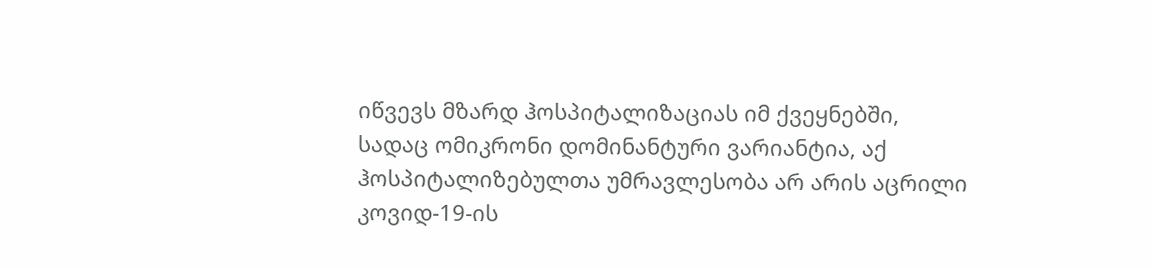იწვევს მზარდ ჰოსპიტალიზაციას იმ ქვეყნებში, სადაც ომიკრონი დომინანტური ვარიანტია, აქ ჰოსპიტალიზებულთა უმრავლესობა არ არის აცრილი კოვიდ-19-ის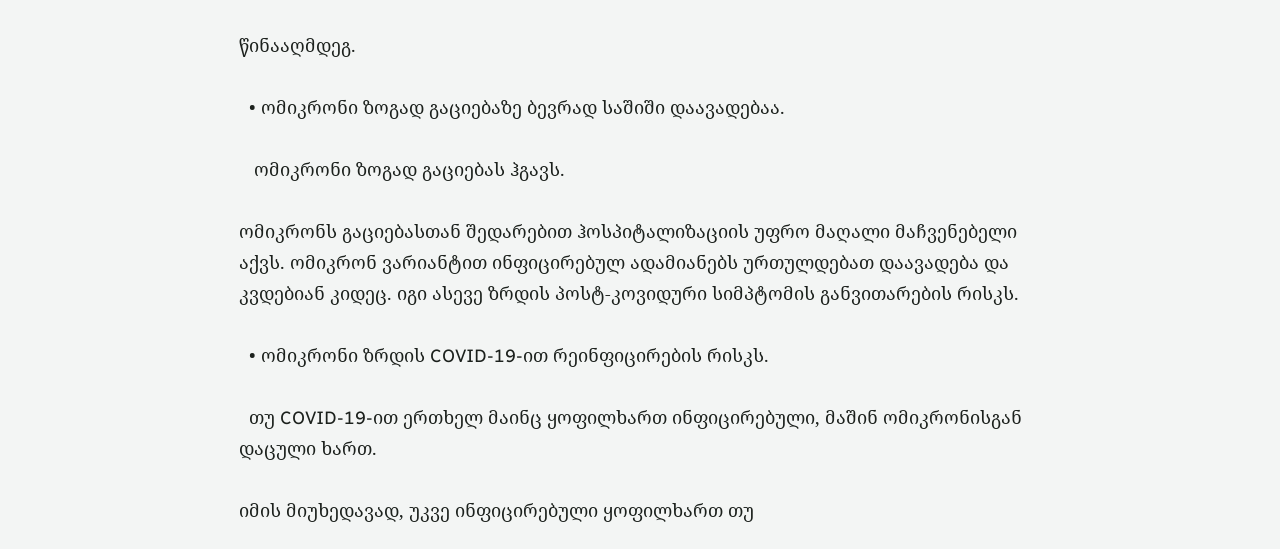წინააღმდეგ.

  • ომიკრონი ზოგად გაციებაზე ბევრად საშიში დაავადებაა.

   ომიკრონი ზოგად გაციებას ჰგავს.

ომიკრონს გაციებასთან შედარებით ჰოსპიტალიზაციის უფრო მაღალი მაჩვენებელი აქვს. ომიკრონ ვარიანტით ინფიცირებულ ადამიანებს ურთულდებათ დაავადება და კვდებიან კიდეც. იგი ასევე ზრდის პოსტ-კოვიდური სიმპტომის განვითარების რისკს.

  • ომიკრონი ზრდის COVID-19-ით რეინფიცირების რისკს.

  თუ COVID-19-ით ერთხელ მაინც ყოფილხართ ინფიცირებული, მაშინ ომიკრონისგან დაცული ხართ.

იმის მიუხედავად, უკვე ინფიცირებული ყოფილხართ თუ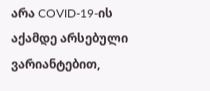არა COVID-19-ის აქამდე არსებული ვარიანტებით,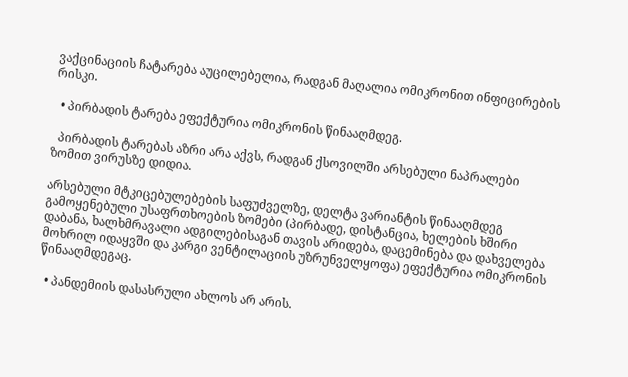ვაქცინაციის ჩატარება აუცილებელია, რადგან მაღალია ომიკრონით ინფიცირების რისკი.

  • პირბადის ტარება ეფექტურია ომიკრონის წინააღმდეგ.

  პირბადის ტარებას აზრი არა აქვს, რადგან ქსოვილში არსებული ნაპრალები ზომით ვირუსზე დიდია.

არსებული მტკიცებულებების საფუძველზე, დელტა ვარიანტის წინააღმდეგ გამოყენებული უსაფრთხოების ზომები (პირბადე, დისტანცია, ხელების ხშირი დაბანა, ხალხმრავალი ადგილებისაგან თავის არიდება, დაცემინება და დახველება მოხრილ იდაყვში და კარგი ვენტილაციის უზრუნველყოფა) ეფექტურია ომიკრონის წინააღმდეგაც.

  • პანდემიის დასასრული ახლოს არ არის.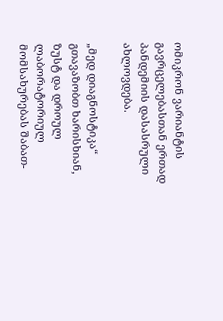ომიკრონ ვარიანტის გავრცელებასთან ერთად პანდემიის დასასრული ახლოვდება.

„მედ დიაგნოსტიკა“ გთავაზობთ ხარისხიან, ზუსტ და დროულ ლაბორატორიულ მომსახურებას შაბათ-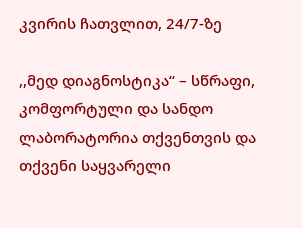კვირის ჩათვლით, 24/7-ზე

,,მედ დიაგნოსტიკა“ – სწრაფი, კომფორტული და სანდო ლაბორატორია თქვენთვის და თქვენი საყვარელი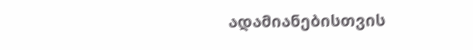ადამიანებისთვის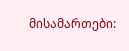მისამართები: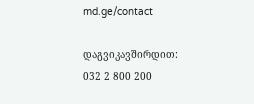md.ge/contact

დაგვიკავშირდით: 032 2 800 200